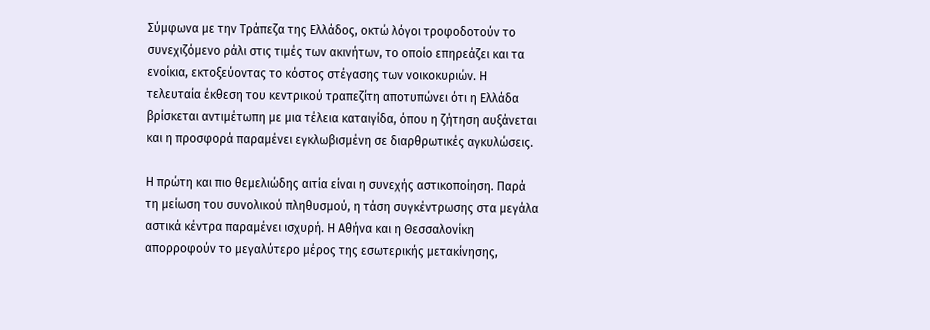Σύμφωνα με την Τράπεζα της Ελλάδος, οκτώ λόγοι τροφοδοτούν το συνεχιζόμενο ράλι στις τιμές των ακινήτων, το οποίο επηρεάζει και τα ενοίκια, εκτοξεύοντας το κόστος στέγασης των νοικοκυριών. Η τελευταία έκθεση του κεντρικού τραπεζίτη αποτυπώνει ότι η Ελλάδα βρίσκεται αντιμέτωπη με μια τέλεια καταιγίδα, όπου η ζήτηση αυξάνεται και η προσφορά παραμένει εγκλωβισμένη σε διαρθρωτικές αγκυλώσεις.

Η πρώτη και πιο θεμελιώδης αιτία είναι η συνεχής αστικοποίηση. Παρά τη μείωση του συνολικού πληθυσμού, η τάση συγκέντρωσης στα μεγάλα αστικά κέντρα παραμένει ισχυρή. Η Αθήνα και η Θεσσαλονίκη απορροφούν το μεγαλύτερο μέρος της εσωτερικής μετακίνησης,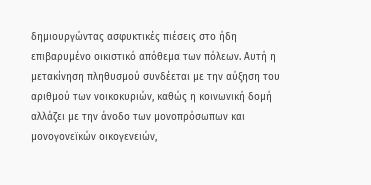δημιουργώντας ασφυκτικές πιέσεις στο ήδη επιβαρυμένο οικιστικό απόθεμα των πόλεων. Αυτή η μετακίνηση πληθυσμού συνδέεται με την αύξηση του αριθμού των νοικοκυριών, καθώς η κοινωνική δομή αλλάζει με την άνοδο των μονοπρόσωπων και μονογονεϊκών οικογενειών,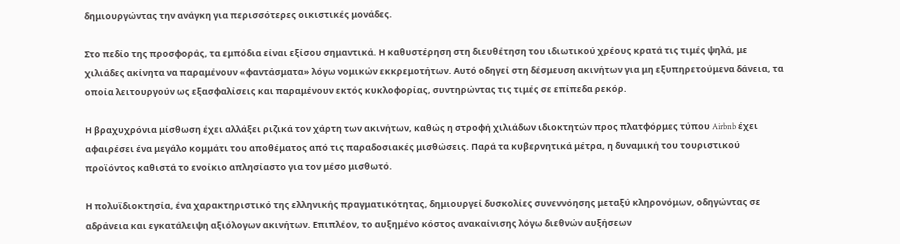δημιουργώντας την ανάγκη για περισσότερες οικιστικές μονάδες.

Στο πεδίο της προσφοράς, τα εμπόδια είναι εξίσου σημαντικά. Η καθυστέρηση στη διευθέτηση του ιδιωτικού χρέους κρατά τις τιμές ψηλά, με χιλιάδες ακίνητα να παραμένουν «φαντάσματα» λόγω νομικών εκκρεμοτήτων. Αυτό οδηγεί στη δέσμευση ακινήτων για μη εξυπηρετούμενα δάνεια, τα οποία λειτουργούν ως εξασφαλίσεις και παραμένουν εκτός κυκλοφορίας, συντηρώντας τις τιμές σε επίπεδα ρεκόρ.

Η βραχυχρόνια μίσθωση έχει αλλάξει ριζικά τον χάρτη των ακινήτων, καθώς η στροφή χιλιάδων ιδιοκτητών προς πλατφόρμες τύπου Airbnb έχει αφαιρέσει ένα μεγάλο κομμάτι του αποθέματος από τις παραδοσιακές μισθώσεις. Παρά τα κυβερνητικά μέτρα, η δυναμική του τουριστικού προϊόντος καθιστά το ενοίκιο απλησίαστο για τον μέσο μισθωτό.

Η πολυϊδιοκτησία, ένα χαρακτηριστικό της ελληνικής πραγματικότητας, δημιουργεί δυσκολίες συνεννόησης μεταξύ κληρονόμων, οδηγώντας σε αδράνεια και εγκατάλειψη αξιόλογων ακινήτων. Επιπλέον, το αυξημένο κόστος ανακαίνισης λόγω διεθνών αυξήσεων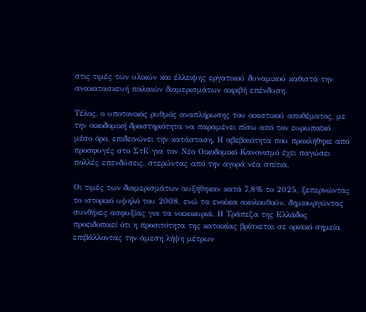στις τιμές των υλικών και έλλειψης εργατικού δυναμικού καθιστά την ανακατασκευή παλαιών διαμερισμάτων ακριβή επένδυση.

Τέλος, ο υποτονικός ρυθμός αναπλήρωσης του οικιστικού αποθέματος, με την οικοδομική δραστηριότητα να παραμένει πίσω από τον ευρωπαϊκό μέσο όρο, επιδεινώνει την κατάσταση. Η αβεβαιότητα που προκλήθηκε από προσφυγές στο ΣτΕ για τον Νέο Οικοδομικό Κανονισμό έχει παγώσει πολλές επενδύσεις, στερώντας από την αγορά νέα σπίτια.

Οι τιμές των διαμερισμάτων αυξήθηκαν κατά 7,8% το 2025, ξεπερνώντας το ιστορικό υψηλό του 2008, ενώ τα ενοίκια ακολουθούν, δημιουργώντας συνθήκες ασφυξίας για τα νοικοκυριά. Η Τράπεζα της Ελλάδος προειδοποιεί ότι η προσιτότητα της κατοικίας βρίσκεται σε οριακό σημείο, επιβάλλοντας την άμεση λήψη μέτρων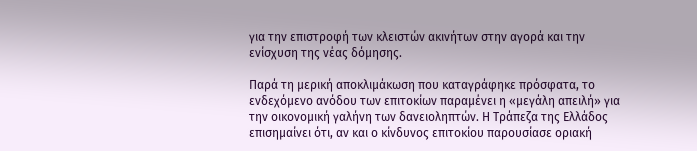για την επιστροφή των κλειστών ακινήτων στην αγορά και την ενίσχυση της νέας δόμησης.

Παρά τη μερική αποκλιμάκωση που καταγράφηκε πρόσφατα, το ενδεχόμενο ανόδου των επιτοκίων παραμένει η «μεγάλη απειλή» για την οικονομική γαλήνη των δανειοληπτών. Η Τράπεζα της Ελλάδος επισημαίνει ότι, αν και ο κίνδυνος επιτοκίου παρουσίασε οριακή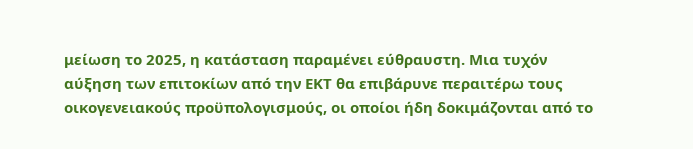μείωση το 2025, η κατάσταση παραμένει εύθραυστη. Μια τυχόν αύξηση των επιτοκίων από την ΕΚΤ θα επιβάρυνε περαιτέρω τους οικογενειακούς προϋπολογισμούς, οι οποίοι ήδη δοκιμάζονται από το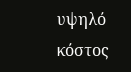υψηλό κόστος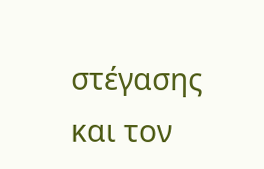στέγασης και τον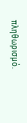πληθωρισμό.